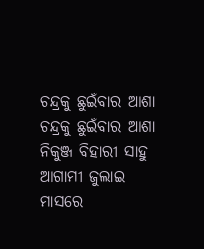ଚନ୍ଦ୍ରକୁ ଛୁଇଁବାର ଆଶା
ଚନ୍ଦ୍ରକୁ ଛୁଇଁବାର ଆଶା
ନିକୁଞ୍ଜ ବିହାରୀ ସାହୁ
ଆଗାମୀ ଜୁଲାଇ ମାସରେ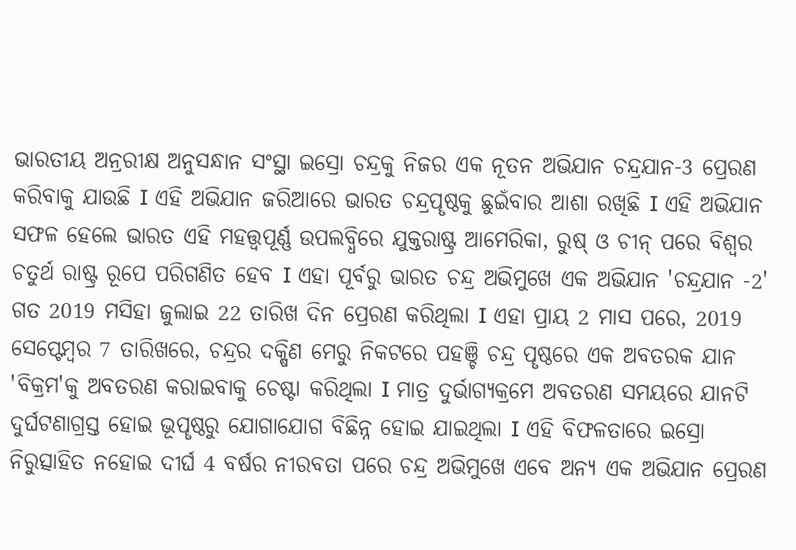ଭାରତୀୟ ଅନ୍ରରୀକ୍ଷ ଅନୁସନ୍ଧାନ ସଂସ୍ଥା ଇସ୍ରୋ ଚନ୍ଦ୍ରକୁ ନିଜର ଏକ ନୂତନ ଅଭିଯାନ ଚନ୍ଦ୍ରଯାନ-3 ପ୍ରେରଣ କରିବାକୁ ଯାଉଛି I ଏହି ଅଭିଯାନ ଜରିଆରେ ଭାରତ ଚନ୍ଦ୍ରପୄଷ୍ଠକୁ ଛୁଇଁବାର ଆଶା ରଖିଛି I ଏହି ଅଭିଯାନ ସଫଳ ହେଲେ ଭାରତ ଏହି ମହତ୍ତ୍ୱପୂର୍ଣ୍ଣ ଉପଲବ୍ଧିରେ ଯୁକ୍ତରାଷ୍ଟ୍ର ଆମେରିକା, ରୁଷ୍ ଓ ଚୀନ୍ ପରେ ବିଶ୍ୱର ଚତୁର୍ଥ ରାଷ୍ଟ୍ର ରୂପେ ପରିଗଣିତ ହେବ I ଏହା ପୂର୍ବରୁ ଭାରତ ଚନ୍ଦ୍ର ଅଭିମୁଖେ ଏକ ଅଭିଯାନ 'ଚନ୍ଦ୍ରଯାନ -2' ଗତ 2019 ମସିହା ଜୁଲାଇ 22 ତାରିଖ ଦିନ ପ୍ରେରଣ କରିଥିଲା I ଏହା ପ୍ରାୟ 2 ମାସ ପରେ, 2019 ସେପ୍ଟେମ୍ବର 7 ତାରିଖରେ, ଚନ୍ଦ୍ରର ଦକ୍ଷିଣ ମେରୁ ନିକଟରେ ପହଞ୍ଚି ଚନ୍ଦ୍ର ପୄଷ୍ଠରେ ଏକ ଅବତରକ ଯାନ 'ବିକ୍ରମ'କୁ ଅବତରଣ କରାଇବାକୁ ଚେଷ୍ଟା କରିଥିଲା I ମାତ୍ର ଦୁର୍ଭାଗ୍ୟକ୍ରମେ ଅବତରଣ ସମୟରେ ଯାନଟି ଦୁର୍ଘଟଣାଗ୍ରସ୍ତ ହୋଇ ଭୂପୄଷ୍ଠରୁ ଯୋଗାଯୋଗ ବିଛିନ୍ନ ହୋଇ ଯାଇଥିଲା I ଏହି ବିଫଳତାରେ ଇସ୍ରୋ ନିରୁତ୍ସାହିତ ନହୋଇ ଦୀର୍ଘ 4 ବର୍ଷର ନୀରବତା ପରେ ଚନ୍ଦ୍ର ଅଭିମୁଖେ ଏବେ ଅନ୍ୟ ଏକ ଅଭିଯାନ ପ୍ରେରଣ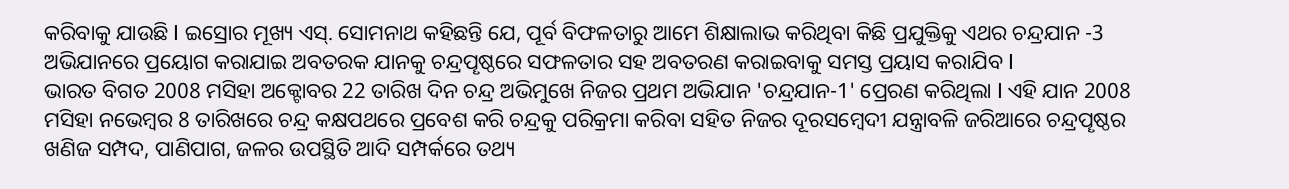କରିବାକୁ ଯାଉଛି I ଇସ୍ରୋର ମୂଖ୍ୟ ଏସ୍. ସୋମନାଥ କହିଛନ୍ତି ଯେ, ପୂର୍ବ ବିଫଳତାରୁ ଆମେ ଶିକ୍ଷାଲାଭ କରିଥିବା କିଛି ପ୍ରଯୁକ୍ତିକୁ ଏଥର ଚନ୍ଦ୍ରଯାନ -3 ଅଭିଯାନରେ ପ୍ରୟୋଗ କରାଯାଇ ଅବତରକ ଯାନକୁ ଚନ୍ଦ୍ରପୄଷ୍ଠରେ ସଫଳତାର ସହ ଅବତରଣ କରାଇବାକୁ ସମସ୍ତ ପ୍ରୟାସ କରାଯିବ I
ଭାରତ ବିଗତ 2008 ମସିହା ଅକ୍ଟୋବର 22 ତାରିଖ ଦିନ ଚନ୍ଦ୍ର ଅଭିମୁଖେ ନିଜର ପ୍ରଥମ ଅଭିଯାନ 'ଚନ୍ଦ୍ରଯାନ-1' ପ୍ରେରଣ କରିଥିଲା I ଏହି ଯାନ 2008 ମସିହା ନଭେମ୍ବର 8 ତାରିଖରେ ଚନ୍ଦ୍ର କକ୍ଷପଥରେ ପ୍ରବେଶ କରି ଚନ୍ଦ୍ରକୁ ପରିକ୍ରମା କରିବା ସହିତ ନିଜର ଦୂରସମ୍ବେଦୀ ଯନ୍ତ୍ରାବଳି ଜରିଆରେ ଚନ୍ଦ୍ରପୄଷ୍ଠର ଖଣିଜ ସମ୍ପଦ, ପାଣିପାଗ, ଜଳର ଉପସ୍ଥିତି ଆଦି ସମ୍ପର୍କରେ ତଥ୍ୟ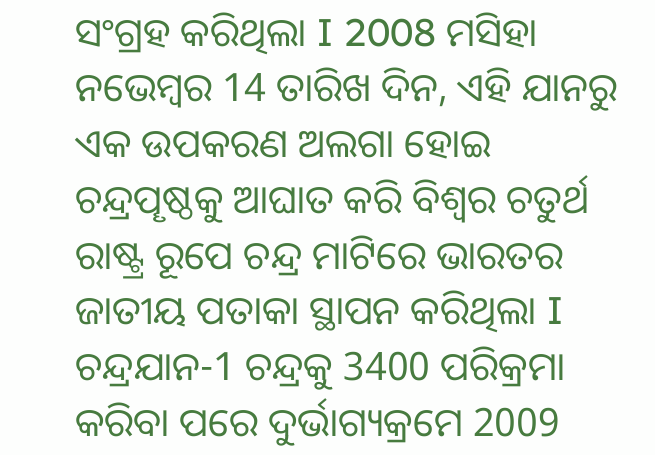ସଂଗ୍ରହ କରିଥିଲା I 2008 ମସିହା ନଭେମ୍ବର 14 ତାରିଖ ଦିନ, ଏହି ଯାନରୁ ଏକ ଉପକରଣ ଅଲଗା ହୋଇ ଚନ୍ଦ୍ରପୄଷ୍ଠକୁ ଆଘାତ କରି ବିଶ୍ୱର ଚତୁର୍ଥ ରାଷ୍ଟ୍ର ରୂପେ ଚନ୍ଦ୍ର ମାଟିରେ ଭାରତର ଜାତୀୟ ପତାକା ସ୍ଥାପନ କରିଥିଲା I ଚନ୍ଦ୍ରଯାନ-1 ଚନ୍ଦ୍ରକୁ 3400 ପରିକ୍ରମା କରିବା ପରେ ଦୁର୍ଭାଗ୍ୟକ୍ରମେ 2009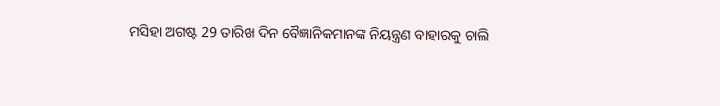ମସିହା ଅଗଷ୍ଟ 29 ତାରିଖ ଦିନ ବୈଜ୍ଞାନିକମାନଙ୍କ ନିୟନ୍ତ୍ରଣ ବାହାରକୁ ଚାଲି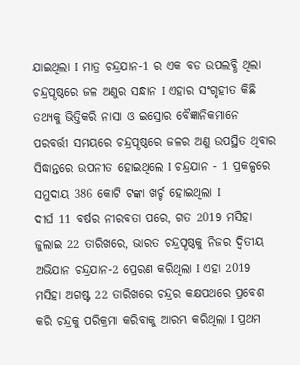ଯାଇଥିଲା I ମାତ୍ର ଚନ୍ଦ୍ରଯାନ-1 ର ଏକ ବଡ ଉପଲବ୍ଧି ଥିଲା ଚନ୍ଦ୍ରପୄଷ୍ଠରେ ଜଳ ଅଣୁର ସନ୍ଧାନ I ଏହାର ସଂଗୃହୀତ କିଛି ତଥ୍ୟକୁ ଭିତ୍ତିକରି ନାସା ଓ ଇସ୍ରୋର ବୈଜ୍ଞାନିକମାନେ ପରବର୍ତ୍ତୀ ସମୟରେ ଚନ୍ଦ୍ରପୄଷ୍ଠରେ ଜଳର ଅଣୁ ଉପସ୍ଥିତ ଥିବାର ସିଦ୍ଧାନ୍ତରେ ଉପନୀତ ହୋଇଥିଲେ I ଚନ୍ଦ୍ରଯାନ - 1 ପ୍ରକଳ୍ପରେ ସମୁଦାୟ 386 କୋଟି ଟଙ୍କା ଖର୍ଚ୍ଚ ହୋଇଥିଲା I
ଦୀର୍ଘ 11 ବର୍ଷର ନୀରବତା ପରେ, ଗତ 2019 ମସିହା ଜୁଲାଇ 22 ତାରିଖରେ, ଭାରତ ଚନ୍ଦ୍ରପୄଷ୍ଠକୁ ନିଜର ଦ୍ୱିତୀୟ ଅଭିଯାନ ଚନ୍ଦ୍ରଯାନ-2 ପ୍ରେରଣ କରିଥିଲା I ଏହା 2019 ମସିହା ଅଗଷ୍ଟ 22 ତାରିଖରେ ଚନ୍ଦ୍ରର କକ୍ଷପଥରେ ପ୍ରବେଶ କରି ଚନ୍ଦ୍ରକୁ ପରିକ୍ରମା କରିବାକୁ ଆରମ୍ଭ କରିଥିଲା I ପ୍ରଥମ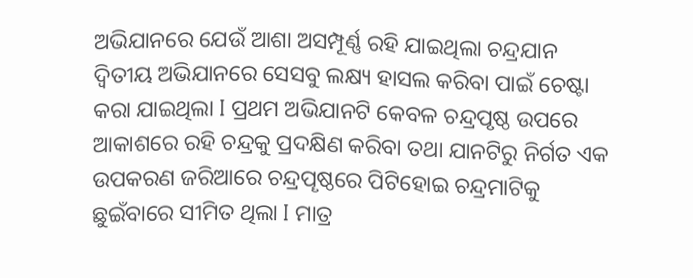ଅଭିଯାନରେ ଯେଉଁ ଆଶା ଅସମ୍ପୂର୍ଣ୍ଣ ରହି ଯାଇଥିଲା ଚନ୍ଦ୍ରଯାନ ଦ୍ୱିତୀୟ ଅଭିଯାନରେ ସେସବୁ ଲକ୍ଷ୍ୟ ହାସଲ କରିବା ପାଇଁ ଚେଷ୍ଟା କରା ଯାଇଥିଲା I ପ୍ରଥମ ଅଭିଯାନଟି କେବଳ ଚନ୍ଦ୍ରପୃଷ୍ଠ ଉପରେ ଆକାଶରେ ରହି ଚନ୍ଦ୍ରକୁ ପ୍ରଦକ୍ଷିଣ କରିବା ତଥା ଯାନଟିରୁ ନିର୍ଗତ ଏକ ଉପକରଣ ଜରିଆରେ ଚନ୍ଦ୍ରପୄଷ୍ଠରେ ପିଟିହୋଇ ଚନ୍ଦ୍ରମାଟିକୁ ଛୁଇଁବାରେ ସୀମିତ ଥିଲା I ମାତ୍ର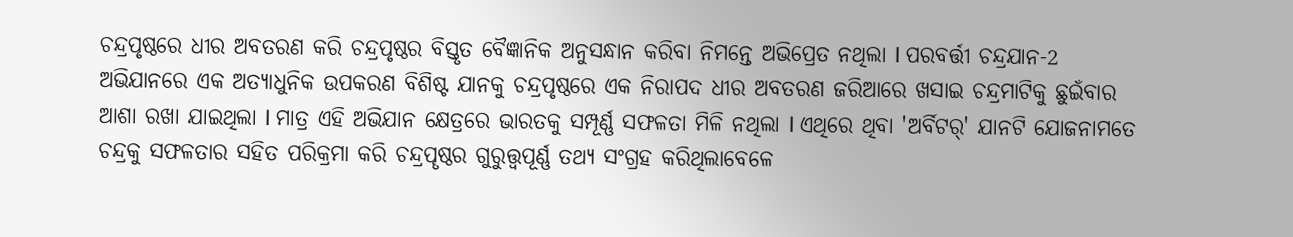ଚନ୍ଦ୍ରପୃଷ୍ଠରେ ଧୀର ଅବତରଣ କରି ଚନ୍ଦ୍ରପୃଷ୍ଠର ବିସ୍ତୃତ ବୈଜ୍ଞାନିକ ଅନୁସନ୍ଧାନ କରିବା ନିମନ୍ତେ ଅଭିପ୍ରେତ ନଥିଲା I ପରବର୍ତ୍ତୀ ଚନ୍ଦ୍ରଯାନ-2 ଅଭିଯାନରେ ଏକ ଅତ୍ୟାଧୁନିକ ଉପକରଣ ବିଶିଷ୍ଟ ଯାନକୁ ଚନ୍ଦ୍ରପୃଷ୍ଠରେ ଏକ ନିରାପଦ ଧୀର ଅବତରଣ ଜରିଆରେ ଖସାଇ ଚନ୍ଦ୍ରମାଟିକୁ ଛୁଇଁବାର ଆଶା ରଖା ଯାଇଥିଲା I ମାତ୍ର ଏହି ଅଭିଯାନ କ୍ଷେତ୍ରରେ ଭାରତକୁ ସମ୍ପୂର୍ଣ୍ଣ ସଫଳତା ମିଳି ନଥିଲା I ଏଥିରେ ଥିବା 'ଅର୍ବିଟର୍' ଯାନଟି ଯୋଜନାମତେ ଚନ୍ଦ୍ରକୁ ସଫଳତାର ସହିତ ପରିକ୍ରମା କରି ଚନ୍ଦ୍ରପୄଷ୍ଠର ଗୁରୁତ୍ତ୍ୱପୂର୍ଣ୍ଣ ତଥ୍ୟ ସଂଗ୍ରହ କରିଥିଲାବେଳେ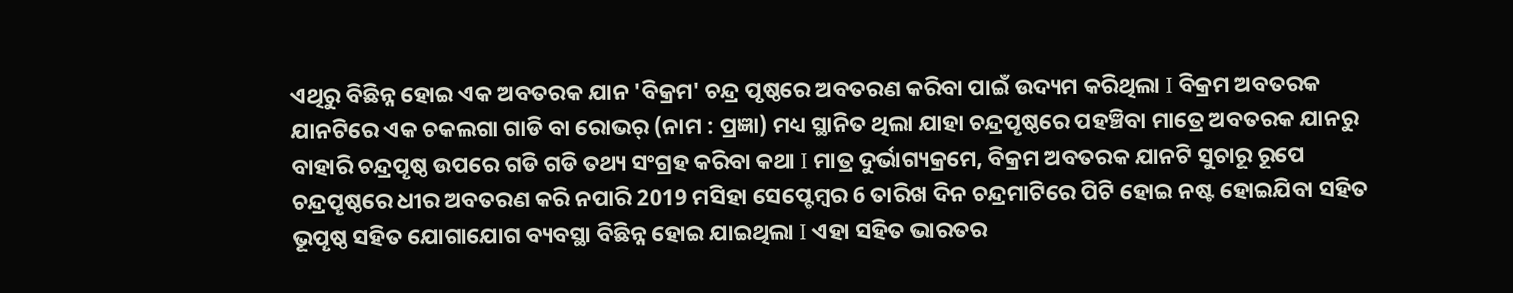ଏଥିରୁ ବିଛିନ୍ନ ହୋଇ ଏକ ଅବତରକ ଯାନ 'ବିକ୍ରମ' ଚନ୍ଦ୍ର ପୃଷ୍ଠରେ ଅବତରଣ କରିବା ପାଇଁ ଉଦ୍ୟମ କରିଥିଲା I ବିକ୍ରମ ଅବତରକ ଯାନଟିରେ ଏକ ଚକଲଗା ଗାଡି ବା ରୋଭର୍ (ନାମ : ପ୍ରଜ୍ଞା) ମଧ୍ୟ ସ୍ଥାନିତ ଥିଲା ଯାହା ଚନ୍ଦ୍ରପୄଷ୍ଠରେ ପହଞ୍ଚିବା ମାତ୍ରେ ଅବତରକ ଯାନରୁ ବାହାରି ଚନ୍ଦ୍ରପୄଷ୍ଠ ଉପରେ ଗଡି ଗଡି ତଥ୍ୟ ସଂଗ୍ରହ କରିବା କଥା I ମାତ୍ର ଦୁର୍ଭାଗ୍ୟକ୍ରମେ, ବିକ୍ରମ ଅବତରକ ଯାନଟି ସୁଚାରୂ ରୂପେ ଚନ୍ଦ୍ରପୄଷ୍ଠରେ ଧୀର ଅବତରଣ କରି ନପାରି 2019 ମସିହା ସେପ୍ଟେମ୍ବର 6 ତାରିଖ ଦିନ ଚନ୍ଦ୍ରମାଟିରେ ପିଟି ହୋଇ ନଷ୍ଟ ହୋଇଯିବା ସହିତ ଭୂପୄଷ୍ଠ ସହିତ ଯୋଗାଯୋଗ ବ୍ୟବସ୍ଥା ବିଛିନ୍ନ ହୋଇ ଯାଇଥିଲା I ଏହା ସହିତ ଭାରତର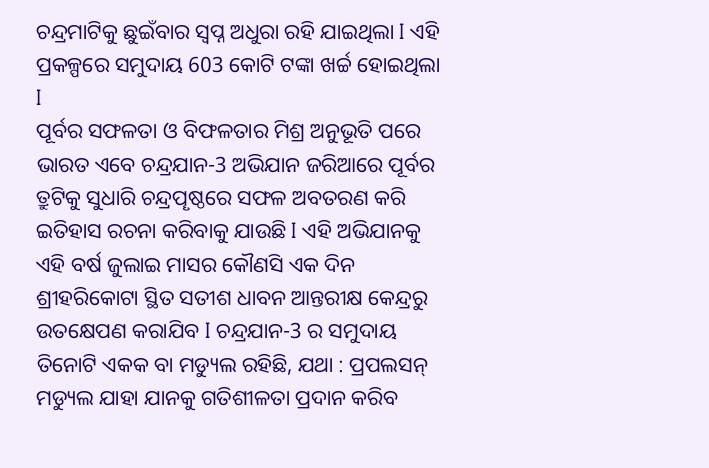ଚନ୍ଦ୍ରମାଟିକୁ ଛୁଇଁବାର ସ୍ୱପ୍ନ ଅଧୁରା ରହି ଯାଇଥିଲା I ଏହି ପ୍ରକଳ୍ପରେ ସମୁଦାୟ 603 କୋଟି ଟଙ୍କା ଖର୍ଚ୍ଚ ହୋଇଥିଲା I
ପୂର୍ବର ସଫଳତା ଓ ବିଫଳତାର ମିଶ୍ର ଅନୁଭୂତି ପରେ ଭାରତ ଏବେ ଚନ୍ଦ୍ରଯାନ-3 ଅଭିଯାନ ଜରିଆରେ ପୂର୍ବର ତ୍ରୁଟିକୁ ସୁଧାରି ଚନ୍ଦ୍ରପୄଷ୍ଠରେ ସଫଳ ଅବତରଣ କରି ଇତିହାସ ରଚନା କରିବାକୁ ଯାଉଛି I ଏହି ଅଭିଯାନକୁ ଏହି ବର୍ଷ ଜୁଲାଇ ମାସର କୌଣସି ଏକ ଦିନ ଶ୍ରୀହରିକୋଟା ସ୍ଥିତ ସତୀଶ ଧାବନ ଆନ୍ତରୀକ୍ଷ କେନ୍ଦ୍ରରୁ ଉତକ୍ଷେପଣ କରାଯିବ I ଚନ୍ଦ୍ରଯାନ-3 ର ସମୁଦାୟ ତିନୋଟି ଏକକ ବା ମଡ୍ୟୁଲ ରହିଛି, ଯଥା : ପ୍ରପଲସନ୍ ମଡ୍ୟୁଲ ଯାହା ଯାନକୁ ଗତିଶୀଳତା ପ୍ରଦାନ କରିବ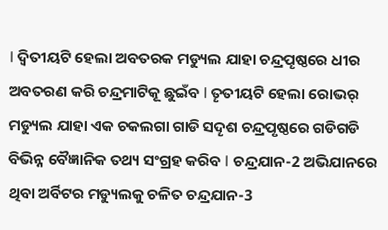I ଦ୍ୱିତୀୟଟି ହେଲା ଅବତରକ ମଡ୍ୟୁଲ ଯାହା ଚନ୍ଦ୍ରପୄଷ୍ଠରେ ଧୀର ଅବତରଣ କରି ଚନ୍ଦ୍ରମାଟିକୂ ଛୁଇଁବ I ତୄତୀୟଟି ହେଲା ରୋଭର୍ ମଡ୍ୟୁଲ ଯାହା ଏକ ଚକଲଗା ଗାଡି ସଦୄଶ ଚନ୍ଦ୍ରପୃଷ୍ଠରେ ଗଡିଗଡି ବିଭିନ୍ନ ବୈଜ୍ଞାନିକ ତଥ୍ୟ ସଂଗ୍ରହ କରିବ I ଚନ୍ଦ୍ରଯାନ-2 ଅଭିଯାନରେ ଥିବା ଅର୍ବିଟର ମଡ୍ୟୁଲକୁ ଚଳିତ ଚନ୍ଦ୍ରଯାନ-3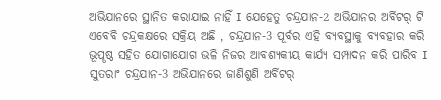ଅଭିଯାନରେ ସ୍ଥାନିତ କରାଯାଇ ନାହିଁ I ଯେହେତୁ ଚନ୍ଦ୍ରଯାନ-2 ଅଭିଯାନର ଅର୍ବିଟର୍ ଟି ଏବେବି ଚନ୍ଦ୍ରକକ୍ଷରେ ସକ୍ରିୟ ଅଛି , ଚନ୍ଦ୍ରଯାନ-3 ପୂର୍ବର ଏହି ବ୍ୟବସ୍ଥାକୁ ବ୍ୟବହାର କରି ଭୂପୄଷ୍ଠ ସହିତ ଯୋଗାଯୋଗ ଭଳି ନିଜର ଆବଶ୍ୟକୀୟ କାର୍ଯ୍ୟ ସମ୍ପାଦନ କରି ପାରିବ I ସୁତରାଂ ଚନ୍ଦ୍ରଯାନ-3 ଅଭିଯାନରେ ଜାଣିଶୁଣି ଅର୍ବିଟର୍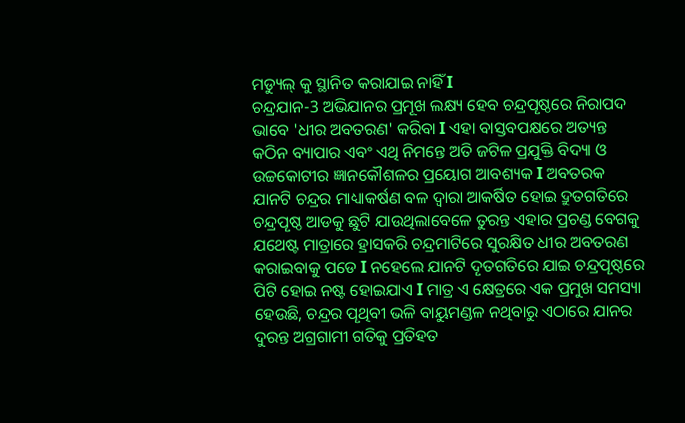ମଡ୍ୟୁଲ୍ କୁ ସ୍ଥାନିତ କରାଯାଇ ନାହିଁ I
ଚନ୍ଦ୍ରଯାନ-3 ଅଭିଯାନର ପ୍ରମୂଖ ଲକ୍ଷ୍ୟ ହେବ ଚନ୍ଦ୍ରପୄଷ୍ଠରେ ନିରାପଦ ଭାବେ 'ଧୀର ଅବତରଣ' କରିବା I ଏହା ବାସ୍ତବପକ୍ଷରେ ଅତ୍ୟନ୍ତ କଠିନ ବ୍ୟାପାର ଏବଂ ଏଥି ନିମନ୍ତେ ଅତି ଜଟିଳ ପ୍ରଯୁକ୍ତି ବିଦ୍ୟା ଓ ଉଚ୍ଚକୋଟୀର ଜ୍ଞାନକୌଶଳର ପ୍ରୟୋଗ ଆବଶ୍ୟକ I ଅବତରକ ଯାନଟି ଚନ୍ଦ୍ରର ମାଧ୍ୟାକର୍ଷଣ ବଳ ଦ୍ୱାରା ଆକର୍ଷିତ ହୋଇ ଦ୍ରୁତଗତିରେ ଚନ୍ଦ୍ରପୄଷ୍ଠ ଆଡକୁ ଛୁଟି ଯାଉଥିଲାବେଳେ ତୁରନ୍ତ ଏହାର ପ୍ରଚଣ୍ଡ ବେଗକୁ ଯଥେଷ୍ଟ ମାତ୍ରାରେ ହ୍ରାସକରି ଚନ୍ଦ୍ରମାଟିରେ ସୁରକ୍ଷିତ ଧୀର ଅବତରଣ କରାଇବାକୁ ପଡେ I ନହେଲେ ଯାନଟି ଦୄତଗତିରେ ଯାଇ ଚନ୍ଦ୍ରପୄଷ୍ଠରେ ପିଟି ହୋଇ ନଷ୍ଟ ହୋଇଯାଏ I ମାତ୍ର ଏ କ୍ଷେତ୍ରରେ ଏକ ପ୍ରମୁଖ ସମସ୍ୟା ହେଉଛି, ଚନ୍ଦ୍ରର ପୄଥିବୀ ଭଳି ବାୟୁମଣ୍ଡଳ ନଥିବାରୁ ଏଠାରେ ଯାନର ଦୁରନ୍ତ ଅଗ୍ରଗାମୀ ଗତିକୁ ପ୍ରତିହତ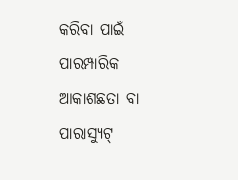କରିବା ପାଇଁ ପାରମ୍ପାରିକ ଆକାଶଛତା ବା ପାରାସ୍ୟୁଟ୍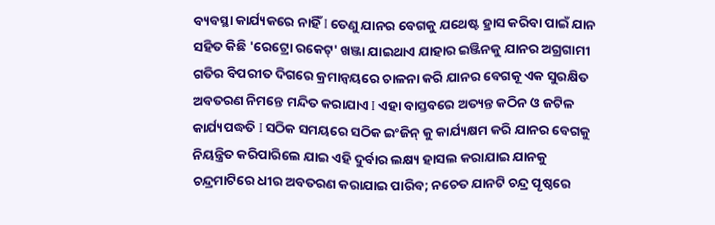ବ୍ୟବସ୍ଥା କାର୍ଯ୍ୟକରେ ନାହିଁ I ତେଣୁ ଯାନର ବେଗକୁ ଯଥେଷ୍ଟ ହ୍ରାସ କରିବା ପାଇଁ ଯାନ ସହିତ କିଛି 'ରେଟ୍ରୋ ରକେଟ୍' ଖଞ୍ଜା ଯାଇଥାଏ ଯାହାର ଇଞ୍ଜିନକୁ ଯାନର ଅଗ୍ରଗାମୀ ଗତିର ବିପରୀତ ଦିଗରେ କ୍ରମାନ୍ୱୟରେ ଚାଳନା କରି ଯାନର ବେଗକୂ ଏକ ସୁରକ୍ଷିତ ଅବତରଣ ନିମନ୍ତେ ମନ୍ଦିତ କରାଯାଏ I ଏହା ବାସ୍ତବରେ ଅତ୍ୟନ୍ତ କଠିନ ଓ ଜଟିଳ କାର୍ଯ୍ୟପଦ୍ଧତି I ସଠିକ ସମୟରେ ସଠିକ ଇଂଜିନ୍ କୁ କାର୍ଯ୍ୟକ୍ଷମ କରି ଯାନର ବେଗକୁ ନିୟନ୍ତ୍ରିତ କରିପାରିଲେ ଯାଇ ଏହି ଦୁର୍ବାର ଲକ୍ଷ୍ୟ ହାସଲ କରାଯାଇ ଯାନକୁ ଚନ୍ଦ୍ରମାଟିରେ ଧୀର ଅବତରଣ କରାଯାଇ ପାରିବ; ନଚେତ ଯାନଟି ଚନ୍ଦ୍ର ପୄଷ୍ଠରେ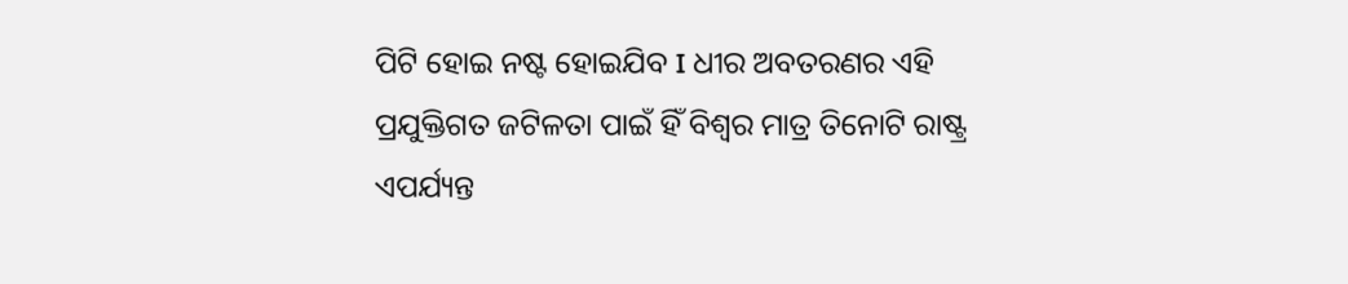ପିଟି ହୋଇ ନଷ୍ଟ ହୋଇଯିବ I ଧୀର ଅବତରଣର ଏହି ପ୍ରଯୁକ୍ତିଗତ ଜଟିଳତା ପାଇଁ ହିଁ ବିଶ୍ୱର ମାତ୍ର ତିନୋଟି ରାଷ୍ଟ୍ର ଏପର୍ଯ୍ୟନ୍ତ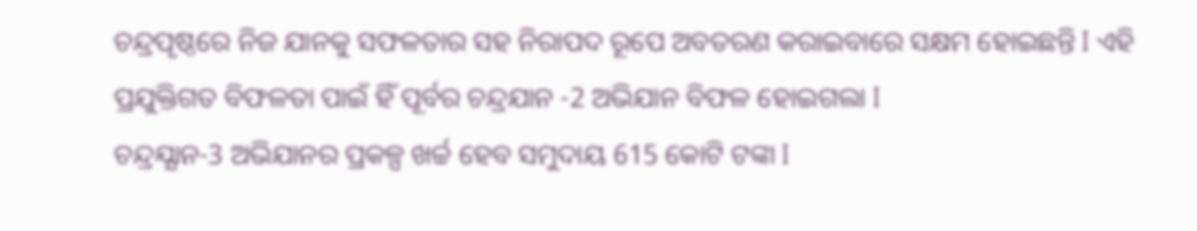ଚନ୍ଦ୍ରପୄଷ୍ଠରେ ନିଜ ଯାନକୁ ସଫଳତାର ସହ ନିରାପଦ ରୂପେ ଅବତରଣ କରାଇବାରେ ସକ୍ଷମ ହୋଇଛନ୍ତି I ଏହି ପ୍ରଯୁକ୍ତିଗତ ବିଫଳତା ପାଇଁ ହିଁ ପୂର୍ବର ଚନ୍ଦ୍ରଯାନ -2 ଅଭିଯାନ ବିଫଳ ହୋଇଗଲା I
ଚନ୍ଦ୍ରଯ୍ଯାନ-3 ଅଭିଯାନର ପ୍ରକଳ୍ପ ଖର୍ଚ୍ଚ ହେବ ସମୁଦାୟ 615 କୋଟି ଟଙ୍କା I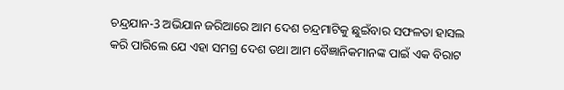ଚନ୍ଦ୍ରଯାନ-3 ଅଭିଯାନ ଜରିଆରେ ଆମ ଦେଶ ଚନ୍ଦ୍ରମାଟିକୁ ଛୁଇଁବାର ସଫଳତା ହାସଲ କରି ପାରିଲେ ଯେ ଏହା ସମଗ୍ର ଦେଶ ତଥା ଆମ ବୈଜ୍ଞାନିକମାନଙ୍କ ପାଇଁ ଏକ ବିରାଟ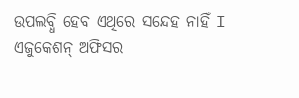ଉପଲବ୍ଧି ହେବ ଏଥିରେ ସନ୍ଦେହ ନାହିଁ I
ଏଜୁକେଶନ୍ ଅଫିସର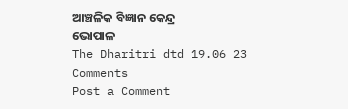ଆଞ୍ଚଳିକ ବିଜ୍ଞାନ କେନ୍ଦ୍ର
ଭୋପାଳ
The Dharitri dtd 19.06 23
Comments
Post a Comment